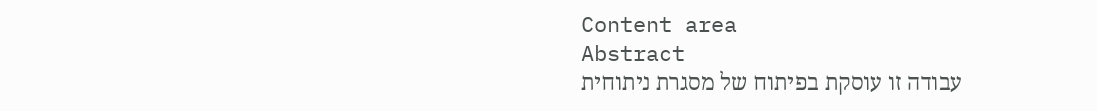Content area
Abstract
עבודה זו עוסקת בפיתוח של מסגרת ניתוחית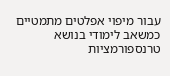עבור מיפוי אפלטים מתמטיים כמשאב לימודי בנושא טרנספורמציות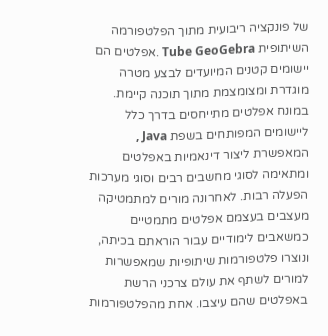של פונקציה ריבועית מתוך הפלטפורמה השיתופית Tube GeoGebra .אפלטים הם יישומים קטנים המיועדים לבצע מטרה מוגדרת ומצומצמת מתוך תוכנה קיימת. במונח אפלטים מתייחסים בדרך כלל ליישומים המפותחים בשפת Java , המאפשרת ליצור דינאמיות באפלטים ומתאימה לסוגי מחשבים רבים וסוגי מערכות הפעלה רבות. לאחרונה מורים למתמטיקה מעצבים בעצמם אפלטים מתמטיים כמשאבים לימודיים עבור הוראתם בכיתה, ונוצרו פלטפורמות שיתופיות שמאפשרות למורים לשתף את עולם צרכני הרשת באפלטים שהם עיצבו. אחת מהפלטפורמות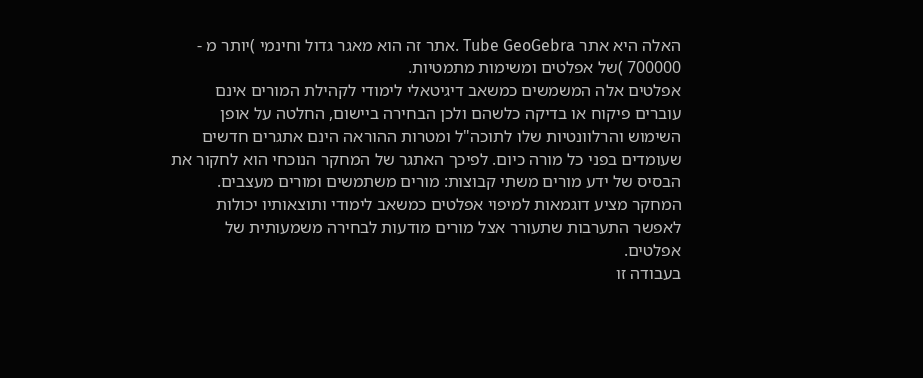האלה היא אתר Tube GeoGebra .אתר זה הוא מאגר גדול וחינמי )יותר מ - 700000 )של אפלטים ומשימות מתמטיות.
אפלטים אלה המשמשים כמשאב דיגיטאלי לימודי לקהילת המורים אינם עוברים פיקוח או בדיקה כלשהם ולכן הבחירה ביישום, החלטה על אופן השימוש והרלוונטיות שלו לתוכה"ל ומטרות ההוראה הינם אתגרים חדשים שעומדים בפני כל מורה כיום. לפיכך האתגר של המחקר הנוכחי הוא לחקור את הבסיס של ידע מורים משתי קבוצות: מורים משתמשים ומורים מעצבים. המחקר מציע דוגמאות למיפוי אפלטים כמשאב לימודי ותוצאותיו יכולות לאפשר התערבות שתעורר אצל מורים מודעות לבחירה משמעותית של אפלטים.
בעבודה זו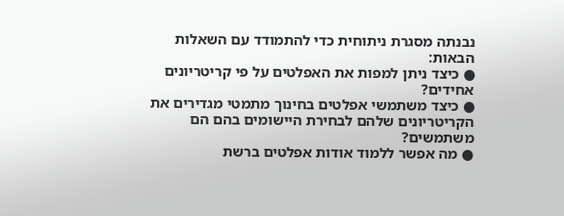נבנתה מסגרת ניתוחית כדי להתמודד עם השאלות הבאות:
● כיצד ניתן למפות את האפלטים על פי קריטריונים אחידים?
● כיצד משתמשי אפלטים בחינוך מתמטי מגדירים את הקריטריונים שלהם לבחירת היישומים בהם הם משתמשים?
● מה אפשר ללמוד אודות אפלטים ברשת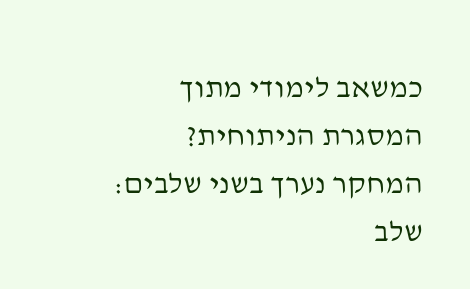כמשאב לימודי מתוך המסגרת הניתוחית?
המחקר נערך בשני שלבים: שלב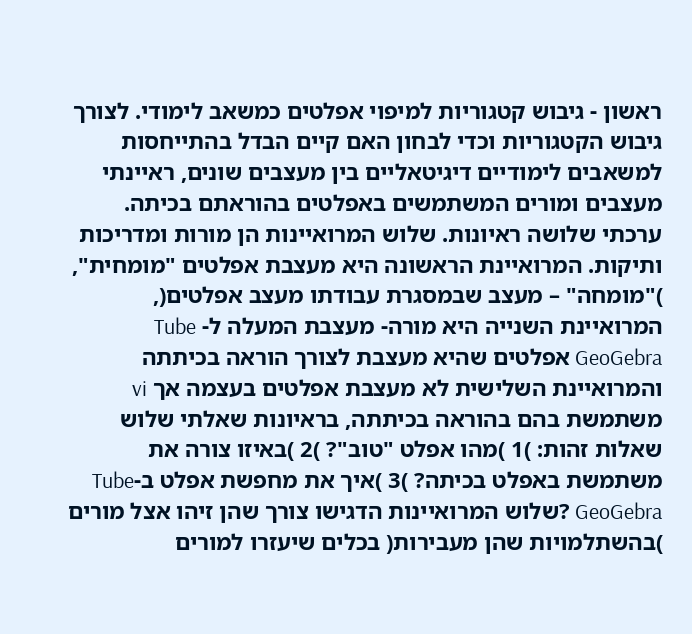ראשון - גיבוש קטגוריות למיפוי אפלטים כמשאב לימודי. לצורך גיבוש הקטגוריות וכדי לבחון האם קיים הבדל בהתייחסות למשאבים לימודיים דיגיטאליים בין מעצבים שונים, ראיינתי מעצבים ומורים המשתמשים באפלטים בהוראתם בכיתה. ערכתי שלושה ראיונות. שלוש המרואיינות הן מורות ומדריכות ותיקות. המרואיינת הראשונה היא מעצבת אפלטים "מומחית", )"מומחה" – מעצב שבמסגרת עבודתו מעצב אפלטים(, המרואיינת השנייה היא מורה- מעצבת המעלה ל- Tube GeoGebra אפלטים שהיא מעצבת לצורך הוראה בכיתתה והמרואיינת השלישית לא מעצבת אפלטים בעצמה אך vi משתמשת בהם בהוראה בכיתתה, בראיונות שאלתי שלוש שאלות זהות: )1 )מהו אפלט "טוב"? )2 )באיזו צורה את משתמשת באפלט בכיתה? )3 )איך את מחפשת אפלט ב-Tube GeoGebra ?שלוש המרואיינות הדגישו צורך שהן זיהו אצל מורים )בהשתלמויות שהן מעבירות( בכלים שיעזרו למורים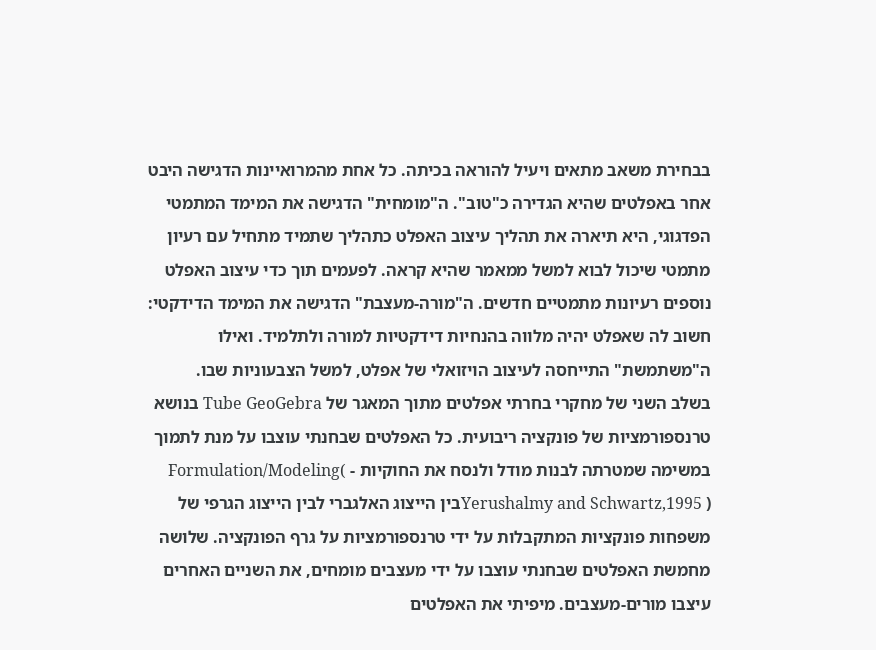בבחירת משאב מתאים ויעיל להוראה בכיתה. כל אחת מהמרואיינות הדגישה היבט אחר באפלטים שהיא הגדירה כ"טוב". ה"מומחית" הדגישה את המימד המתמטי הפדגוגי, היא תיארה את תהליך עיצוב האפלט כתהליך שתמיד מתחיל עם רעיון מתמטי שיכול לבוא למשל ממאמר שהיא קראה. לפעמים תוך כדי עיצוב האפלט נוספים רעיונות מתמטיים חדשים. ה"מורה-מעצבת" הדגישה את המימד הדידקטי: חשוב לה שאפלט יהיה מלווה בהנחיות דידקטיות למורה ולתלמיד. ואילו ה"משתמשת" התייחסה לעיצוב הויזואלי של אפלט, למשל הצבעוניות שבו.
בשלב השני של מחקרי בחרתי אפלטים מתוך המאגר של Tube GeoGebra בנושא טרנספורמציות של פונקציה ריבועית. כל האפלטים שבחנתי עוצבו על מנת לתמוך במשימה שמטרתה לבנות מודל ולנסח את החוקיות - Formulation/Modeling( Yerushalmy and Schwartz,1995 )בין הייצוג האלגברי לבין הייצוג הגרפי של משפחות פונקציות המתקבלות על ידי טרנספורמציות על גרף הפונקציה. שלושה מחמשת האפלטים שבחנתי עוצבו על ידי מעצבים מומחים, את השניים האחרים עיצבו מורים-מעצבים. מיפיתי את האפלטים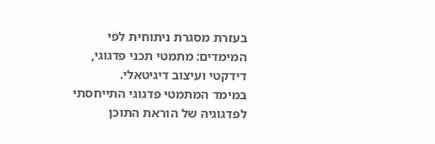בעזרת מסגרת ניתוחית לפי המימדים: מתמטי תכני פדגוגי, דידקטי ועיצוב דיגיטאלי.
במימד המתמטי פדגוגי התייחסתי לפדגוגיה של הוראת התוכן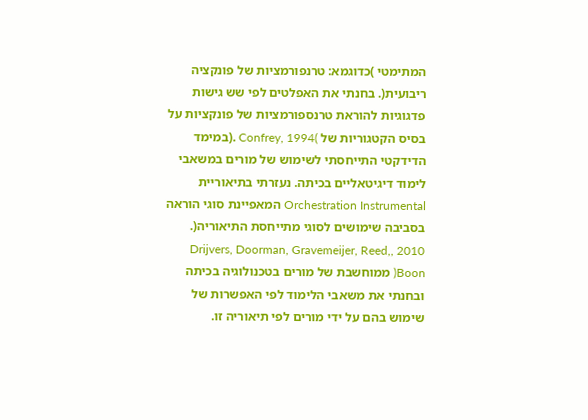המתימטי )כדוגמא: טרנפורמציות של פונקציה ריבועית(. בחנתי את האפלטים לפי שש גישות פדגוגיות להוראת טרנספורמציות של פונקציות על בסיס הקטגוריות של )Confrey, 1994 .(במימד הדידקטי התייחסתי לשימוש של מורים במשאבי לימוד דיגיטאליים בכיתה. נעזרתי בתיאוריית Orchestration Instrumental המאפיינת סוגי הוראה בסביבה שימושים לסוגי מתייחסת התיאוריה(. 2010 ,Drijvers, Doorman, Gravemeijer, Reed, Boon( ממוחשבת של מורים בטכנולוגיה בכיתה ובחנתי את משאבי הלימוד לפי האפשרות של שימוש בהם על ידי מורים לפי תיאוריה זו.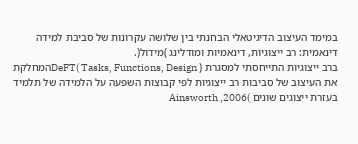במימד העיצוב הדיגיטאלי הבחנתי בין שלושה עקרונות של סביבת למידה דינאמית: רב ייצוגיות, דינאמיות ומודלינג )מידול(.
ברב ייצוגיות התייחסתי למסגרת DeFT( Tasks, Functions, Design )המחלקת את העיצוב של סביבות רב ייצוגיות לפי קבוצות השפעה על הלמידה של תלמיד בעזרת ייצוגים שונים )Ainsworth ,2006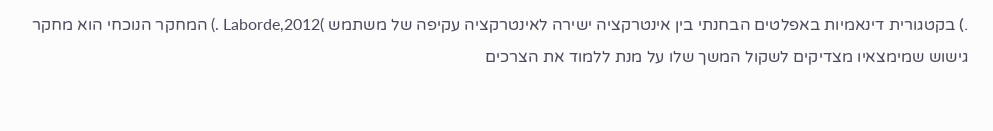.) בקטגורית דינאמיות באפלטים הבחנתי בין אינטרקציה ישירה לאינטרקציה עקיפה של משתמש )Laborde,2012 .) המחקר הנוכחי הוא מחקר גישוש שמימצאיו מצדיקים לשקול המשך שלו על מנת ללמוד את הצרכים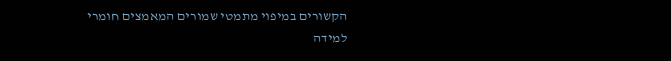הקשורים במיפוי מתמטי שמורים המאמצים חומרי למידה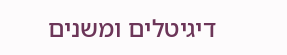דיגיטלים ומשנים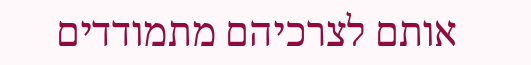אותם לצרכיהם מתמודדים